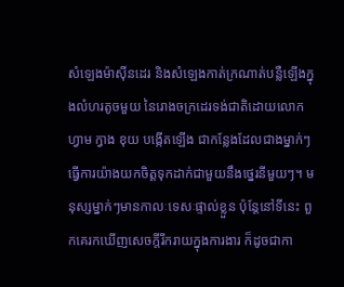សំឡេងម៉ាស៊ីនដេរ និងសំឡេងកាត់ក្រណាត់បន្លឺឡើងក្នុងលំហរតូចមួយ នៃរោងចក្រដេរទង់ជាតិដោយលោក ហ្វាម ក្វាង ខុយ បង្កើតឡើង ជាកន្លែងដែលជាងម្នាក់ៗ ធ្វើការយ៉ាងយកចិត្តទុកដាក់ជាមួយនឹងថ្នេរនីមួយៗ។ មនុស្សម្នាក់ៗមានកាលៈទេសៈផ្ទាល់ខ្លួន ប៉ុន្តែនៅទីនេះ ពួកគេរកឃើញសេចក្តីរីករាយក្នុងការងារ ក៏ដូចជាកា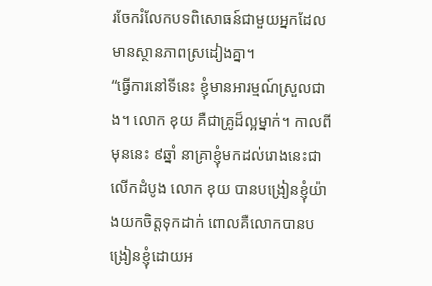រចែករំលែកបទពិសោធន៍ជាមួយអ្នកដែលមានស្ថានភាពស្រដៀងគ្នា។
“ធ្វើការនៅទីនេះ ខ្ញុំមានអារម្មណ៍ស្រួលជាង។ លោក ខុយ គឺជាគ្រូដ៏ល្អម្នាក់។ កាលពីមុននេះ ៩ឆ្នាំ នាគ្រាខ្ញុំមកដល់រោងនេះជាលើកដំបូង លោក ខុយ បានបង្រៀនខ្ញុំយ៉ាងយកចិត្តទុកដាក់ ពោលគឺលោកបានបង្រៀនខ្ញុំដោយអ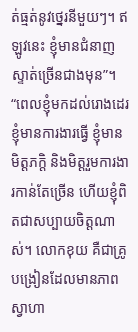ត់ធ្មត់នូវថ្នេរនីមួយៗ។ ឥឡូវនេះ ខ្ញុំមានជំនាញស្ទាត់ច្រើនជាងមុន”។
“ពេលខ្ញុំមកដល់រោងដេរ ខ្ញុំមានការងារធ្វើ ខ្ញុំមានមិត្តភក្តិ និងមិត្តរួមការងារកាន់តែច្រើន ហើយខ្ញុំពិតជាសប្បាយចិត្តណាស់។ លោកខុយ គឺជាគ្រូបង្រៀនដែលមានភាពស្វាហា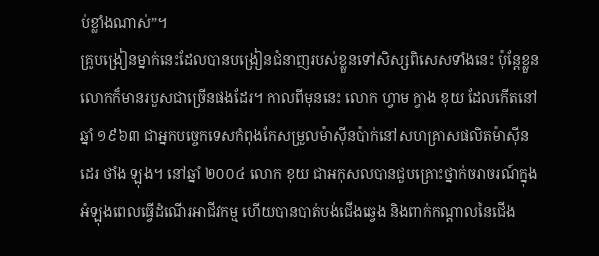ប់ខ្លាំងណាស់”។
គ្រូបង្រៀនម្នាក់នេះដែលបានបង្រៀនជំនាញរបស់ខ្លួនទៅសិស្សពិសេសទាំងនេះ ប៉ុន្តែខ្លួនលោកក៏មានរបួសជាច្រើនផងដែរ។ កាលពីមុននេះ លោក ហ្វាម ក្វាង ខុយ ដែលកើតនៅឆ្នាំ ១៩៦៣ ជាអ្នកបច្ចេកទេសកំពុងកែសម្រួលម៉ាស៊ីនប៉ាក់នៅសហគ្រាសផលិតម៉ាស៊ីន ដេរ ថាំង ឡុង។ នៅឆ្នាំ ២០០៤ លោក ខុយ ជាអកុសលបានជួបគ្រោះថ្នាក់ចរាចរណ៍ក្នុងអំឡុងពេលធ្វើដំណើរអាជីវកម្ម ហើយបានបាត់បង់ជើងឆ្វេង និងពាក់កណ្តាលនៃជើង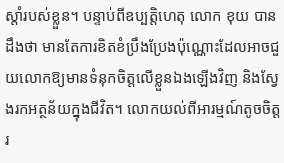ស្តាំរបស់ខ្លួន។ បន្ទាប់ពីឧប្បត្តិហេតុ លោក ខុយ បានដឹងថា មានតែការខិតខំប្រឹងប្រែងប៉ុណ្ណោះដែលអាចជួយលោកឱ្យមានទំនុកចិត្តលើខ្លួនឯងឡើងវិញ និងស្វែងរកអត្ថន័យក្នុងជីវិត។ លោកយល់ពីអារម្មណ៍តូចចិត្តរ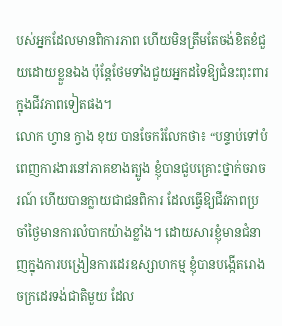បស់អ្នកដែលមានពិការភាព ហើយមិនត្រឹមតែចង់ខិតខំជួយដោយខ្លួនឯង ប៉ុន្តែថែមទាំងជួយអ្នកដទៃឱ្យជំនះពុះពារក្នុងជីវភាពទៀតផង។
លោក ហ្វាន ក្វាង ខុយ បានចែករំលែកថា៖ “បន្ទាប់ទៅបំពេញការងារនៅភាគខាងត្បូង ខ្ញុំបានជួបគ្រោះថ្នាក់ចរាចរណ៍ ហើយបានក្លាយជាជនពិការ ដែលធ្វើឱ្យជីវភាពប្រចាំថ្ងៃមានការលំបាកយ៉ាងខ្លាំង។ ដោយសារខ្ញុំមានជំនាញក្នុងការបង្រៀនការដេរឧស្សាហកម្ម ខ្ញុំបានបង្កើតរោងចក្រដេរទង់ជាតិមួយ ដែល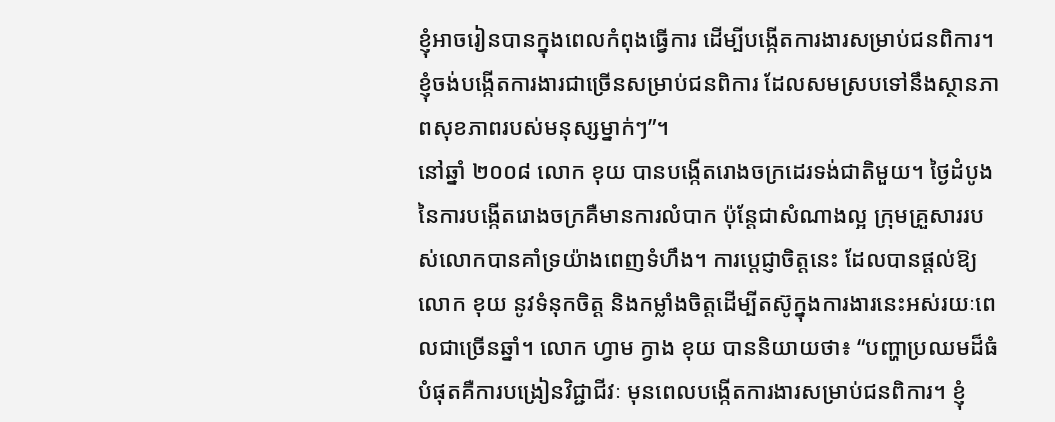ខ្ញុំអាចរៀនបានក្នុងពេលកំពុងធ្វើការ ដើម្បីបង្កើតការងារសម្រាប់ជនពិការ។ ខ្ញុំចង់បង្កើតការងារជាច្រើនសម្រាប់ជនពិការ ដែលសមស្របទៅនឹងស្ថានភាពសុខភាពរបស់មនុស្សម្នាក់ៗ”។
នៅឆ្នាំ ២០០៨ លោក ខុយ បានបង្កើតរោងចក្រដេរទង់ជាតិមួយ។ ថ្ងៃដំបូងនៃការបង្កើតរោងចក្រគឺមានការលំបាក ប៉ុន្តែជាសំណាងល្អ ក្រុមគ្រួសាររបស់លោកបានគាំទ្រយ៉ាងពេញទំហឹង។ ការប្តេជ្ញាចិត្តនេះ ដែលបានផ្តល់ឱ្យលោក ខុយ នូវទំនុកចិត្ត និងកម្លាំងចិត្តដើម្បីតស៊ូក្នុងការងារនេះអស់រយៈពេលជាច្រើនឆ្នាំ។ លោក ហ្វាម ក្វាង ខុយ បាននិយាយថា៖ “បញ្ហាប្រឈមដ៏ធំបំផុតគឺការបង្រៀនវិជ្ជាជីវៈ មុនពេលបង្កើតការងារសម្រាប់ជនពិការ។ ខ្ញុំ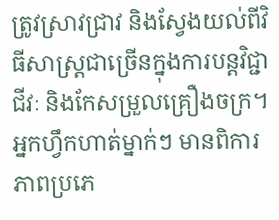ត្រូវស្រាវជ្រាវ និងស្វែងយល់ពីវិធីសាស្រ្តជាច្រើនក្នុងការបន្តវិជ្ជាជីវៈ និងកែសម្រួលគ្រឿងចក្រ។ អ្នកហ្វឹកហាត់ម្នាក់ៗ មានពិការភាពប្រភេ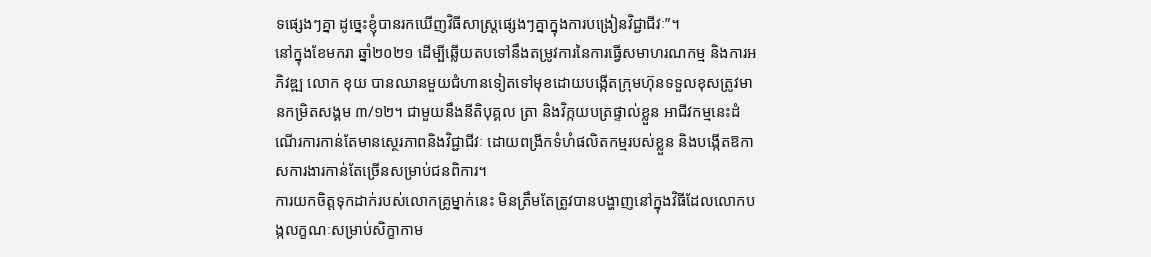ទផ្សេងៗគ្នា ដូច្នេះខ្ញុំបានរកឃើញវិធីសាស្រ្តផ្សេងៗគ្នាក្នុងការបង្រៀនវិជ្ជាជីវៈ”។
នៅក្នុងខែមករា ឆ្នាំ២០២១ ដើម្បីឆ្លើយតបទៅនឹងតម្រូវការនៃការធ្វើសមាហរណកម្ម និងការអភិវឌ្ឍ លោក ខុយ បានឈានមួយជំហានទៀតទៅមុខដោយបង្កើតក្រុមហ៊ុនទទួលខុសត្រូវមានកម្រិតសង្គម ៣/១២។ ជាមួយនឹងនីតិបុគ្គល ត្រា និងវិក្កយបត្រផ្ទាល់ខ្លួន អាជីវកម្មនេះដំណើរការកាន់តែមានស្ថេរភាពនិងវិជ្ជាជីវៈ ដោយពង្រីកទំហំផលិតកម្មរបស់ខ្លួន និងបង្កើតឱកាសការងារកាន់តែច្រើនសម្រាប់ជនពិការ។
ការយកចិត្តទុកដាក់របស់លោកគ្រូម្នាក់នេះ មិនត្រឹមតែត្រូវបានបង្ហាញនៅក្នុងវិធីដែលលោកបង្កលក្ខណៈសម្រាប់សិក្ខាកាម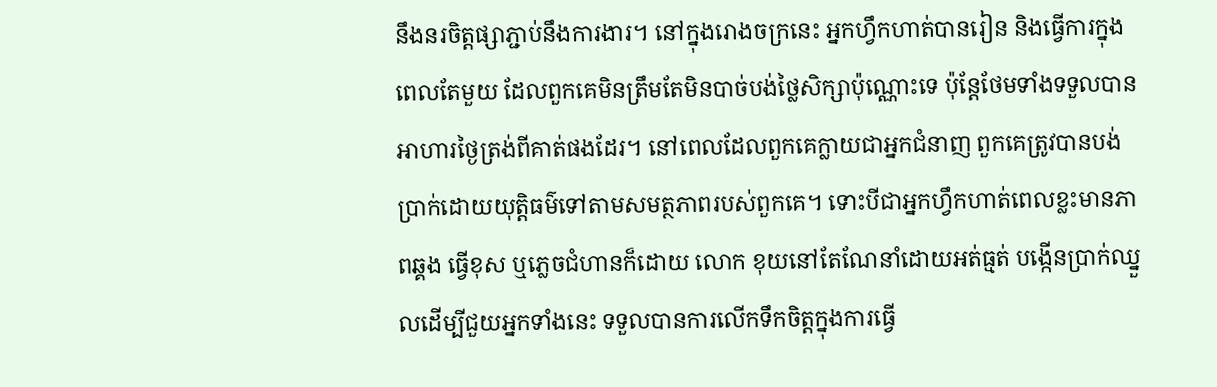នឹងនរចិត្តផ្សាភ្ជាប់នឹងការងារ។ នៅក្នុងរោងចក្រនេះ អ្នកហ្វឹកហាត់បានរៀន និងធ្វើការក្នុងពេលតែមួយ ដែលពួកគេមិនត្រឹមតែមិនបាច់បង់ថ្លៃសិក្សាប៉ុណ្ណោះទេ ប៉ុន្តែថែមទាំងទទួលបានអាហារថ្ងៃត្រង់ពីគាត់ផងដែរ។ នៅពេលដែលពួកគេក្លាយជាអ្នកជំនាញ ពួកគេត្រូវបានបង់ប្រាក់ដោយយុត្តិធម៌ទៅតាមសមត្ថភាពរបស់ពួកគេ។ ទោះបីជាអ្នកហ្វឹកហាត់ពេលខ្លះមានភាពឆ្គង ធ្វើខុស ឬភ្លេចជំហានក៏ដោយ លោក ខុយនៅតែណែនាំដោយអត់ធ្មត់ បង្កើនប្រាក់ឈ្នួលដើម្បីជួយអ្នកទាំងនេះ ទទួលបានការលើកទឹកចិត្តក្នុងការធ្វើ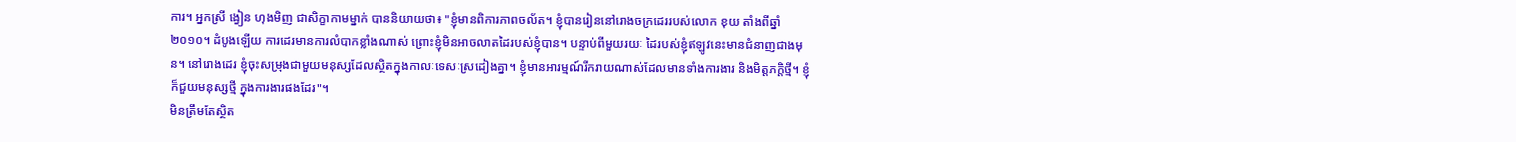ការ។ អ្នកស្រី ង្វៀន ហុងមិញ ជាសិក្ខាកាមម្នាក់ បាននិយាយថា៖ "ខ្ញុំមានពិការភាពចល័ត។ ខ្ញុំបានរៀននៅរោងចក្រដេររបស់លោក ខុយ តាំងពីឆ្នាំ ២០១០។ ដំបូងឡើយ ការដេរមានការលំបាកខ្លាំងណាស់ ព្រោះខ្ញុំមិនអាចលាតដៃរបស់ខ្ញុំបាន។ បន្ទាប់ពីមួយរយៈ ដៃរបស់ខ្ញុំឥឡូវនេះមានជំនាញជាងមុន។ នៅរោងដេរ ខ្ញុំចុះសម្រុងជាមួយមនុស្សដែលស្ថិតក្នុងកាលៈទេសៈស្រដៀងគ្នា។ ខ្ញុំមានអារម្មណ៍រីករាយណាស់ដែលមានទាំងការងារ និងមិត្តភក្តិថ្មី។ ខ្ញុំក៏ជួយមនុស្សថ្មី ក្នុងការងារផងដែរ"។
មិនត្រឹមតែស្ថិត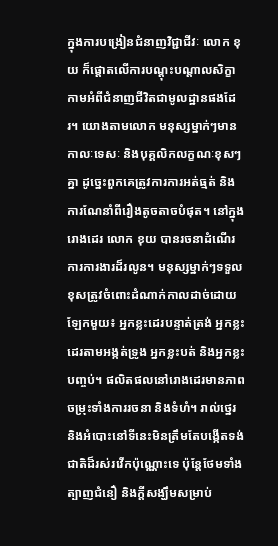ក្នុងការបង្រៀនជំនាញវិជ្ជាជីវៈ លោក ខុយ ក៏ផ្តោតលើការបណ្តុះបណ្តាលសិក្ខាកាមអំពីជំនាញជីវិតជាមូលដ្ឋានផងដែរ។ យោងតាមលោក មនុស្សម្នាក់ៗមានកាលៈទេសៈ និងបុគ្គលិកលក្ខណៈខុសៗគ្នា ដូច្នេះពួកគេត្រូវការការអត់ធ្មត់ និងការណែនាំពីរឿងតូចតាចបំផុត។ នៅក្នុងរោងដេរ លោក ខុយ បានរចនាដំណើរការការងារដ៏រលូន។ មនុស្សម្នាក់ៗទទួលខុសត្រូវចំពោះដំណាក់កាលដាច់ដោយឡែកមួយ៖ អ្នកខ្លះដេរបន្ទាត់ត្រង់ អ្នកខ្លះដេរតាមអង្កត់ទ្រូង អ្នកខ្លះបត់ និងអ្នកខ្លះបញ្ចប់។ ផលិតផលនៅរោងដេរមានភាពចម្រុះទាំងការរចនា និងទំហំ។ រាល់ថ្នេរ និងអំបោះនៅទីនេះមិនត្រឹមតែបង្កើតទង់ជាតិដ៏រស់រវើកប៉ុណ្ណោះទេ ប៉ុន្តែថែមទាំងត្បាញជំនឿ និងក្តីសង្ឃឹមសម្រាប់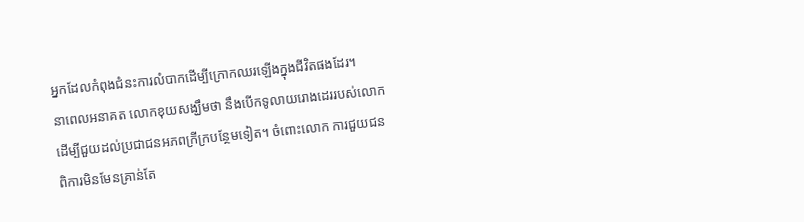អ្នកដែលកំពុងជំនះការលំបាកដើម្បីក្រោកឈរឡើងក្នុងជីវិតផងដែរ។
នាពេលអនាគត លោកខុយសង្ឃឹមថា នឹងបើកទូលាយរោងដេររបស់លោក ដើម្បីជួយដល់ប្រជាជនអភពក្រីក្របន្ថែមទៀត។ ចំពោះលោក ការជួយជនពិការមិនមែនគ្រាន់តែ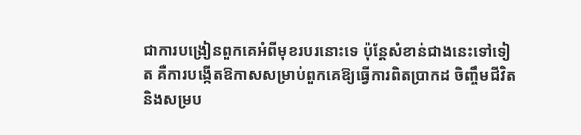ជាការបង្រៀនពួកគេអំពីមុខរបរនោះទេ ប៉ុន្តែសំខាន់ជាងនេះទៅទៀត គឺការបង្កើតឱកាសសម្រាប់ពួកគេឱ្យធ្វើការពិតប្រាកដ ចិញ្ចឹមជីវិត និងសម្រប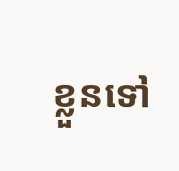ខ្លួនទៅ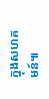ក្នុងសហគមន៍៕